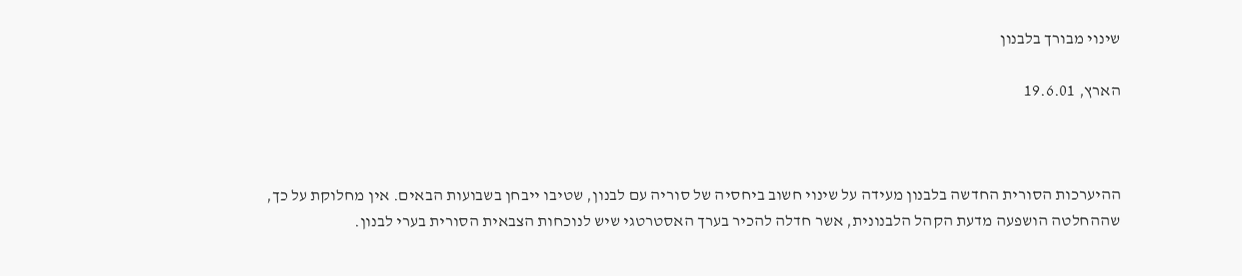שינוי מבורך בלבנון

הארץ, 19.6.01



ההיערכות הסורית החדשה בלבנון מעידה על שינוי חשוב ביחסיה של סוריה עם לבנון, שטיבו ייבחן בשבועות הבאים. אין מחלוקת על כך, שההחלטה הושפעה מדעת הקהל הלבנונית, אשר חדלה להכיר בערך האסטרטגי שיש לנוכחות הצבאית הסורית בערי לבנון.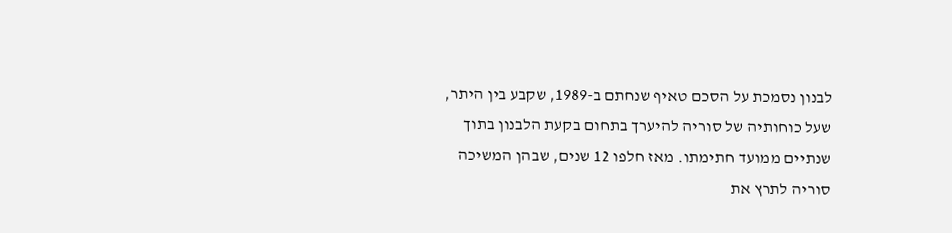לבנון נסמכת על הסכם טאיף שנחתם ב-1989, שקבע בין היתר, שעל כוחותיה של סוריה להיערך בתחום בקעת הלבנון בתוך שנתיים ממועד חתימתו. מאז חלפו 12 שנים, שבהן המשיכה סוריה לתרץ את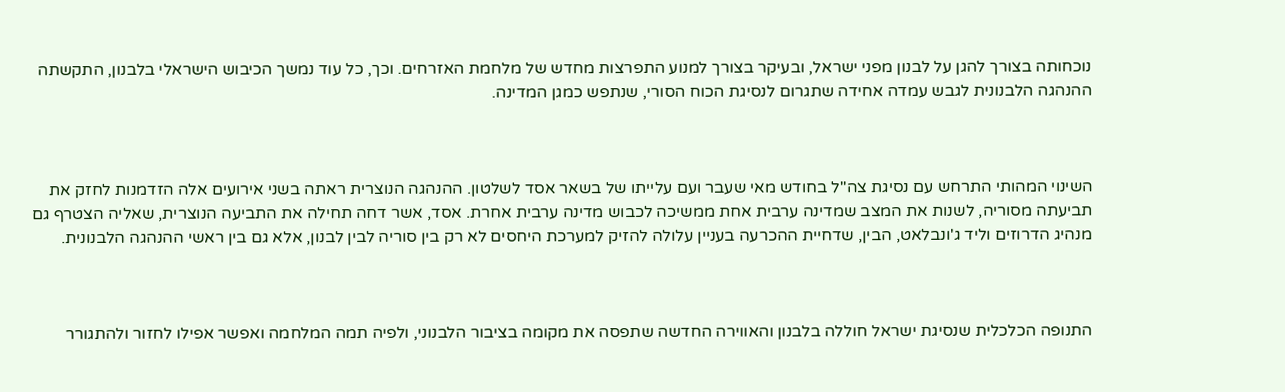נוכחותה בצורך להגן על לבנון מפני ישראל, ובעיקר בצורך למנוע התפרצות מחדש של מלחמת האזרחים. וכך, כל עוד נמשך הכיבוש הישראלי בלבנון, התקשתה ההנהגה הלבנונית לגבש עמדה אחידה שתגרום לנסיגת הכוח הסורי, שנתפש כמגן המדינה.



השינוי המהותי התרחש עם נסיגת צה"ל בחודש מאי שעבר ועם עלייתו של בשאר אסד לשלטון. ההנהגה הנוצרית ראתה בשני אירועים אלה הזדמנות לחזק את תביעתה מסוריה, לשנות את המצב שמדינה ערבית אחת ממשיכה לכבוש מדינה ערבית אחרת. אסד, אשר דחה תחילה את התביעה הנוצרית, שאליה הצטרף גם מנהיג הדרוזים וליד ג'ונבלאט, הבין, שדחיית ההכרעה בעניין עלולה להזיק למערכת היחסים לא רק בין סוריה לבין לבנון, אלא גם בין ראשי ההנהגה הלבנונית.



התנופה הכלכלית שנסיגת ישראל חוללה בלבנון והאווירה החדשה שתפסה את מקומה בציבור הלבנוני, ולפיה תמה המלחמה ואפשר אפילו לחזור ולהתגורר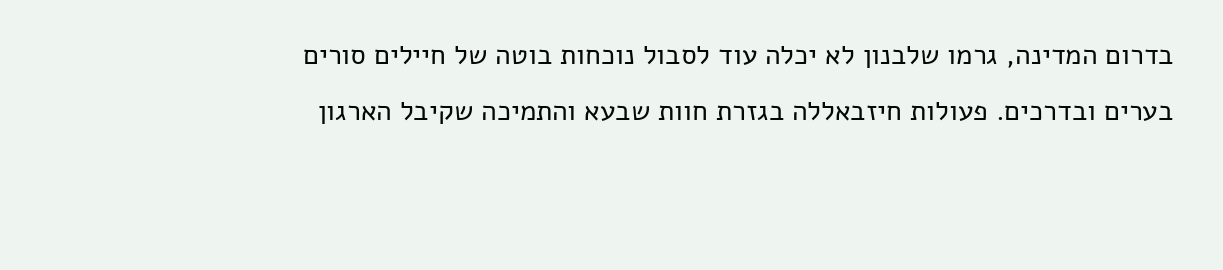בדרום המדינה, גרמו שלבנון לא יכלה עוד לסבול נוכחות בוטה של חיילים סורים בערים ובדרכים. פעולות חיזבאללה בגזרת חוות שבעא והתמיכה שקיבל הארגון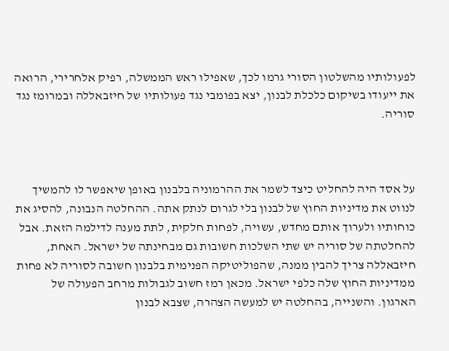לפעולותיו מהשלטון הסורי גרמו לכך, שאפילו ראש הממשלה, רפיק אלחרירי, הרואה את ייעודו בשיקום כלכלת לבנון, יצא בפומבי נגד פעולותיו של חיזבאללה ובמרומז נגד סוריה.



על אסד היה להחליט כיצד לשמר את ההרמוניה בלבנון באופן שיאפשר לו להמשיך לנווט את מדיניות החוץ של לבנון בלי לגרום לנתק אתה. ההחלטה הנבונה, להסיג את כוחותיו ולערוך אותם מחדש, עשויה, לפחות חלקית, לתת מענה לדילמה הזאת. אבל להחלטתה של סוריה יש שתי השלכות חשובות גם מבחינתה של ישראל. האחת, חיזבאללה צריך להבין ממנה, שהפוליטיקה הפנימית בלבנון חשובה לסוריה לא פחות ממדיניות החוץ שלה כלפי ישראל. מכאן רמז חשוב לגבולות מרחב הפעולה של הארגון. והשנייה, בהחלטה יש למעשה הצהרה, שצבא לבנון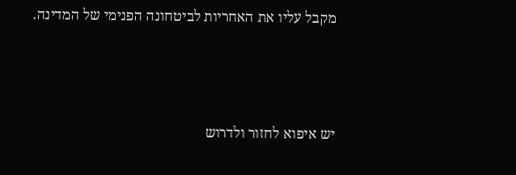מקבל עליו את האחריות לביטחונה הפנימי של המדינה.



יש איפוא לחזור ולדרוש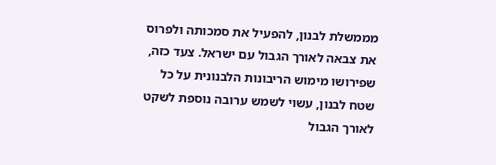מממשלת לבנון, להפעיל את סמכותה ולפרוס את צבאה לאורך הגבול עם ישראל. צעד כזה, שפירושו מימוש הריבונות הלבנונית על כל שטח לבנון, עשוי לשמש ערובה נוספת לשקט לאורך הגבול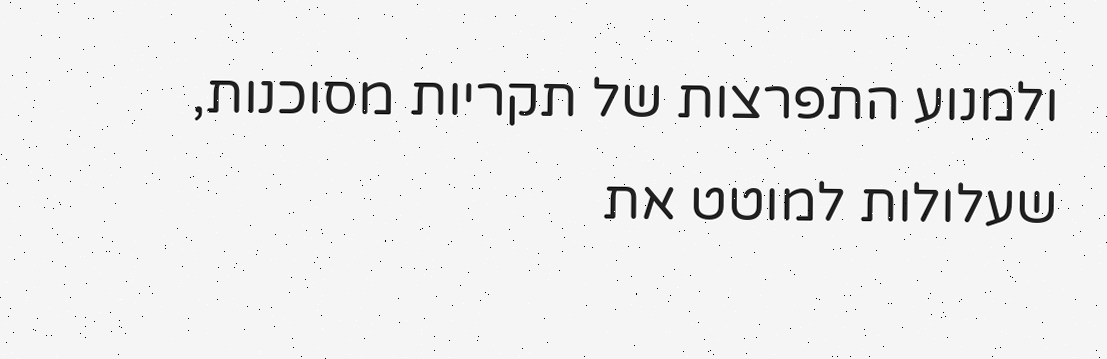ולמנוע התפרצות של תקריות מסוכנות, שעלולות למוטט את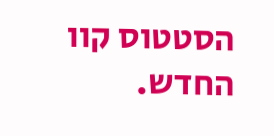הסטטוס קוו החדש.